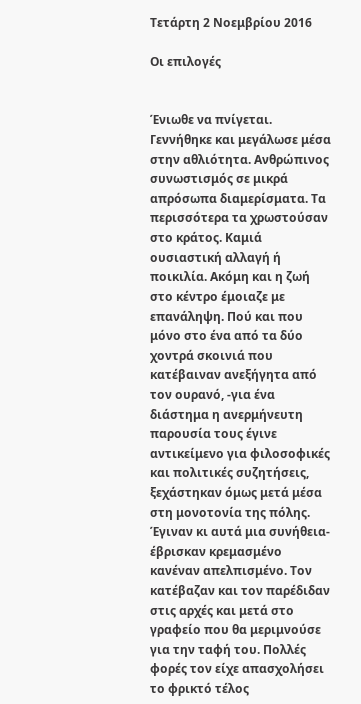Τετάρτη 2 Νοεμβρίου 2016

Οι επιλογές


Ένιωθε να πνίγεται. Γεννήθηκε και μεγάλωσε μέσα στην αθλιότητα. Ανθρώπινος συνωστισμός σε μικρά απρόσωπα διαμερίσματα. Τα περισσότερα τα χρωστούσαν στο κράτος. Καμιά ουσιαστική αλλαγή ή ποικιλία. Ακόμη και η ζωή στο κέντρο έμοιαζε με επανάληψη. Πού και που μόνο στο ένα από τα δύο χοντρά σκοινιά που κατέβαιναν ανεξήγητα από τον ουρανό, -για ένα διάστημα η ανερμήνευτη παρουσία τους έγινε αντικείμενο για φιλοσοφικές και πολιτικές συζητήσεις, ξεχάστηκαν όμως μετά μέσα στη μονοτονία της πόλης. Έγιναν κι αυτά μια συνήθεια- έβρισκαν κρεμασμένο κανέναν απελπισμένο. Τον κατέβαζαν και τον παρέδιδαν στις αρχές και μετά στο γραφείο που θα μεριμνούσε για την ταφή του. Πολλές φορές τον είχε απασχολήσει το φρικτό τέλος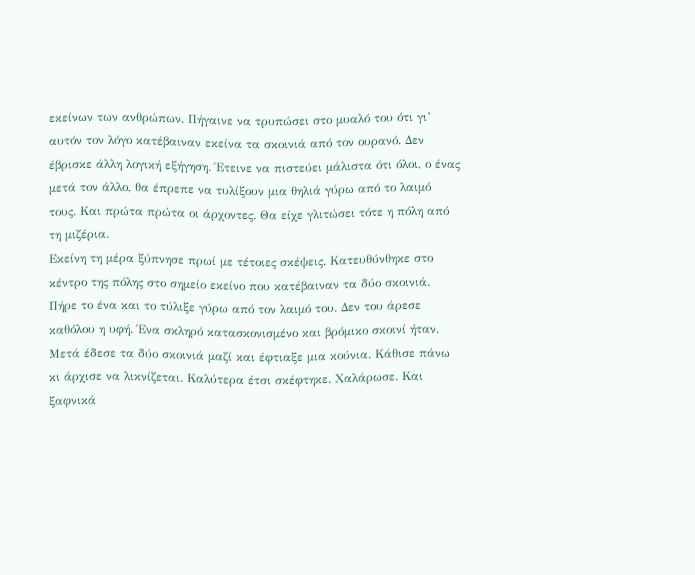εκείνων των ανθρώπων. Πήγαινε να τρυπώσει στο μυαλό του ότι γι’ αυτόν τον λόγο κατέβαιναν εκείνα τα σκοινιά από τον ουρανό. Δεν έβρισκε άλλη λογική εξήγηση. Έτεινε να πιστεύει μάλιστα ότι όλοι, ο ένας μετά τον άλλο, θα έπρεπε να τυλίξουν μια θηλιά γύρω από το λαιμό τους. Και πρώτα πρώτα οι άρχοντες. Θα είχε γλιτώσει τότε η πόλη από τη μιζέρια.
Εκείνη τη μέρα ξύπνησε πρωί με τέτοιες σκέψεις. Κατευθύνθηκε στο κέντρο της πόλης στο σημείο εκείνο που κατέβαιναν τα δύο σκοινιά. Πήρε το ένα και το τύλιξε γύρω από τον λαιμό του. Δεν του άρεσε καθόλου η υφή. Ένα σκληρό κατασκονισμένο και βρόμικο σκοινί ήταν. Μετά έδεσε τα δύο σκοινιά μαζί και έφτιαξε μια κούνια. Κάθισε πάνω κι άρχισε να λικνίζεται. Καλύτερα έτσι σκέφτηκε. Χαλάρωσε. Και ξαφνικά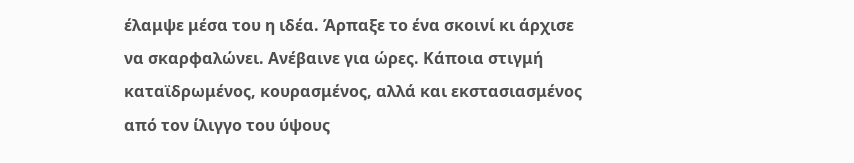έλαμψε μέσα του η ιδέα. Άρπαξε το ένα σκοινί κι άρχισε να σκαρφαλώνει. Ανέβαινε για ώρες. Κάποια στιγμή καταϊδρωμένος, κουρασμένος, αλλά και εκστασιασμένος από τον ίλιγγο του ύψους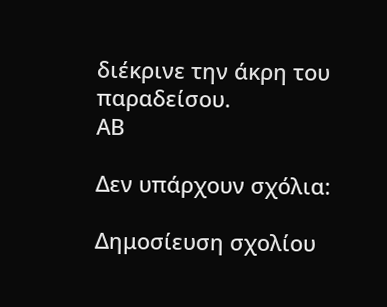διέκρινε την άκρη του παραδείσου.
ΑΒ

Δεν υπάρχουν σχόλια:

Δημοσίευση σχολίου